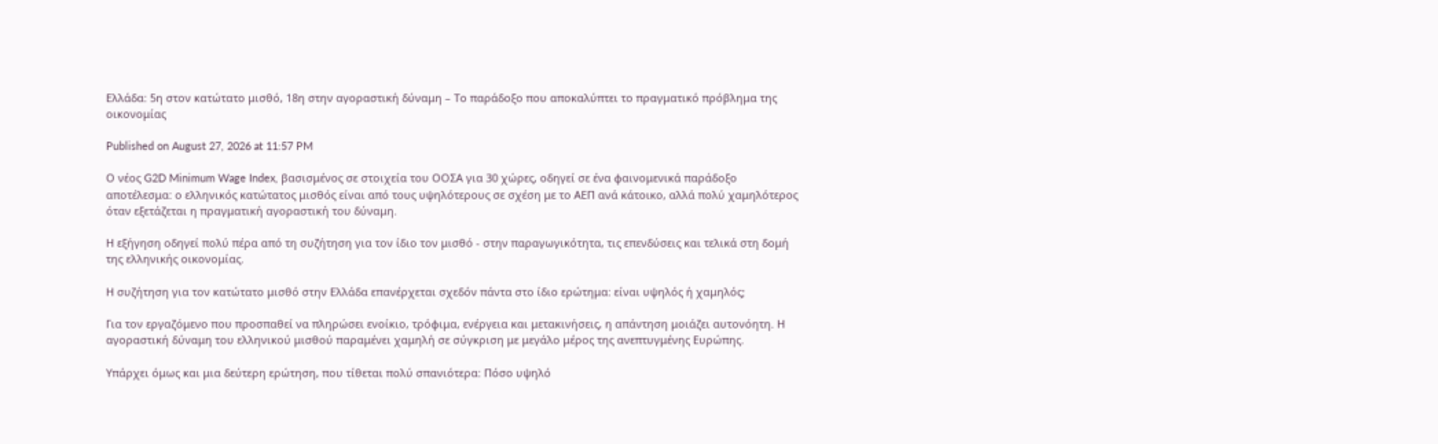Ελλάδα: 5η στον κατώτατο μισθό, 18η στην αγοραστική δύναμη – Το παράδοξο που αποκαλύπτει το πραγματικό πρόβλημα της οικονομίας

Published on August 27, 2026 at 11:57 PM

Ο νέος G2D Minimum Wage Index, βασισμένος σε στοιχεία του ΟΟΣΑ για 30 χώρες, οδηγεί σε ένα φαινομενικά παράδοξο αποτέλεσμα: ο ελληνικός κατώτατος μισθός είναι από τους υψηλότερους σε σχέση με το ΑΕΠ ανά κάτοικο, αλλά πολύ χαμηλότερος όταν εξετάζεται η πραγματική αγοραστική του δύναμη.

Η εξήγηση οδηγεί πολύ πέρα από τη συζήτηση για τον ίδιο τον μισθό - στην παραγωγικότητα, τις επενδύσεις και τελικά στη δομή της ελληνικής οικονομίας.

Η συζήτηση για τον κατώτατο μισθό στην Ελλάδα επανέρχεται σχεδόν πάντα στο ίδιο ερώτημα: είναι υψηλός ή χαμηλός;

Για τον εργαζόμενο που προσπαθεί να πληρώσει ενοίκιο, τρόφιμα, ενέργεια και μετακινήσεις, η απάντηση μοιάζει αυτονόητη. Η αγοραστική δύναμη του ελληνικού μισθού παραμένει χαμηλή σε σύγκριση με μεγάλο μέρος της ανεπτυγμένης Ευρώπης.

Υπάρχει όμως και μια δεύτερη ερώτηση, που τίθεται πολύ σπανιότερα: Πόσο υψηλό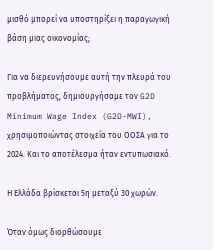μισθό μπορεί να υποστηρίξει η παραγωγική βάση μιας οικονομίας;

Για να διερευνήσουμε αυτή την πλευρά του προβλήματος, δημιουργήσαμε τον G2D Minimum Wage Index (G2D-MWI), χρησιμοποιώντας στοιχεία του ΟΟΣΑ για το 2024. Και το αποτέλεσμα ήταν εντυπωσιακό.

Η Ελλάδα βρίσκεται 5η μεταξύ 30 χωρών.

Όταν όμως διορθώσουμε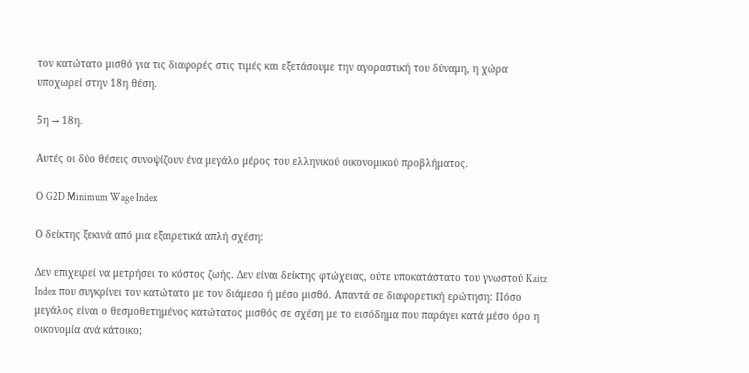τον κατώτατο μισθό για τις διαφορές στις τιμές και εξετάσουμε την αγοραστική του δύναμη, η χώρα υποχωρεί στην 18η θέση.

5η → 18η.

Αυτές οι δύο θέσεις συνοψίζουν ένα μεγάλο μέρος του ελληνικού οικονομικού προβλήματος.

Ο G2D Minimum Wage Index

Ο δείκτης ξεκινά από μια εξαιρετικά απλή σχέση:

Δεν επιχειρεί να μετρήσει το κόστος ζωής. Δεν είναι δείκτης φτώχειας, ούτε υποκατάστατο του γνωστού Kaitz Index που συγκρίνει τον κατώτατο με τον διάμεσο ή μέσο μισθό. Απαντά σε διαφορετική ερώτηση: Πόσο μεγάλος είναι ο θεσμοθετημένος κατώτατος μισθός σε σχέση με το εισόδημα που παράγει κατά μέσο όρο η οικονομία ανά κάτοικο;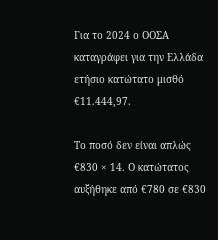Για το 2024 ο ΟΟΣΑ καταγράφει για την Ελλάδα ετήσιο κατώτατο μισθό €11.444,97.

Το ποσό δεν είναι απλώς €830 × 14. Ο κατώτατος αυξήθηκε από €780 σε €830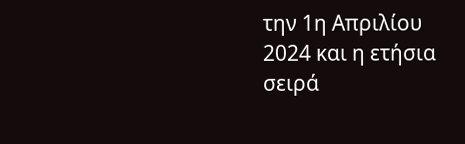την 1η Απριλίου 2024 και η ετήσια σειρά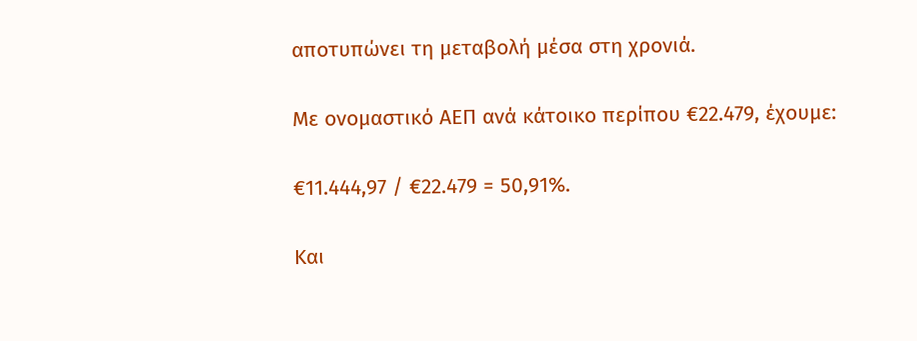αποτυπώνει τη μεταβολή μέσα στη χρονιά.

Με ονομαστικό ΑΕΠ ανά κάτοικο περίπου €22.479, έχουμε:

€11.444,97 / €22.479 = 50,91%.

Και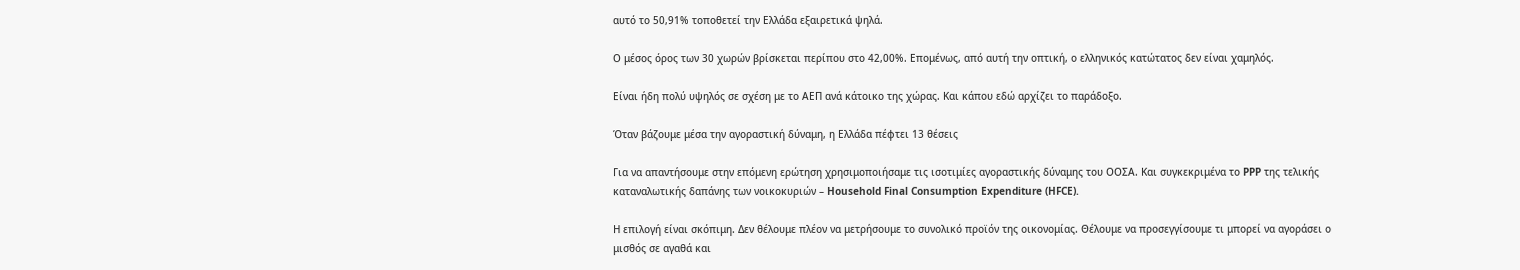αυτό το 50,91% τοποθετεί την Ελλάδα εξαιρετικά ψηλά.

Ο μέσος όρος των 30 χωρών βρίσκεται περίπου στο 42,00%. Επομένως, από αυτή την οπτική, ο ελληνικός κατώτατος δεν είναι χαμηλός.

Είναι ήδη πολύ υψηλός σε σχέση με το ΑΕΠ ανά κάτοικο της χώρας. Και κάπου εδώ αρχίζει το παράδοξο.

Όταν βάζουμε μέσα την αγοραστική δύναμη, η Ελλάδα πέφτει 13 θέσεις

Για να απαντήσουμε στην επόμενη ερώτηση χρησιμοποιήσαμε τις ισοτιμίες αγοραστικής δύναμης του ΟΟΣΑ. Και συγκεκριμένα το PPP της τελικής καταναλωτικής δαπάνης των νοικοκυριών – Household Final Consumption Expenditure (HFCE).

Η επιλογή είναι σκόπιμη. Δεν θέλουμε πλέον να μετρήσουμε το συνολικό προϊόν της οικονομίας. Θέλουμε να προσεγγίσουμε τι μπορεί να αγοράσει ο μισθός σε αγαθά και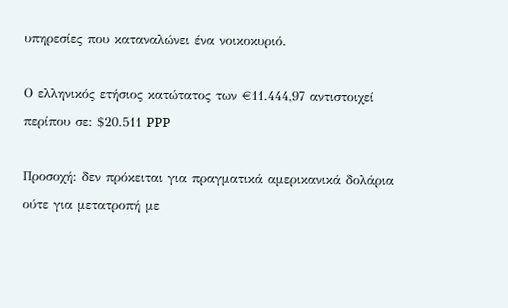υπηρεσίες που καταναλώνει ένα νοικοκυριό.

Ο ελληνικός ετήσιος κατώτατος των €11.444,97 αντιστοιχεί περίπου σε: $20.511 PPP

Προσοχή: δεν πρόκειται για πραγματικά αμερικανικά δολάρια ούτε για μετατροπή με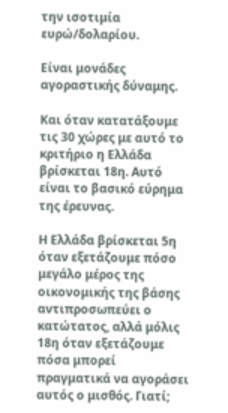την ισοτιμία ευρώ/δολαρίου.

Είναι μονάδες αγοραστικής δύναμης.

Και όταν κατατάξουμε τις 30 χώρες με αυτό το κριτήριο η Ελλάδα βρίσκεται 18η. Αυτό είναι το βασικό εύρημα της έρευνας.

Η Ελλάδα βρίσκεται 5η όταν εξετάζουμε πόσο μεγάλο μέρος της οικονομικής της βάσης αντιπροσωπεύει ο κατώτατος, αλλά μόλις 18η όταν εξετάζουμε πόσα μπορεί πραγματικά να αγοράσει αυτός ο μισθός. Γιατί;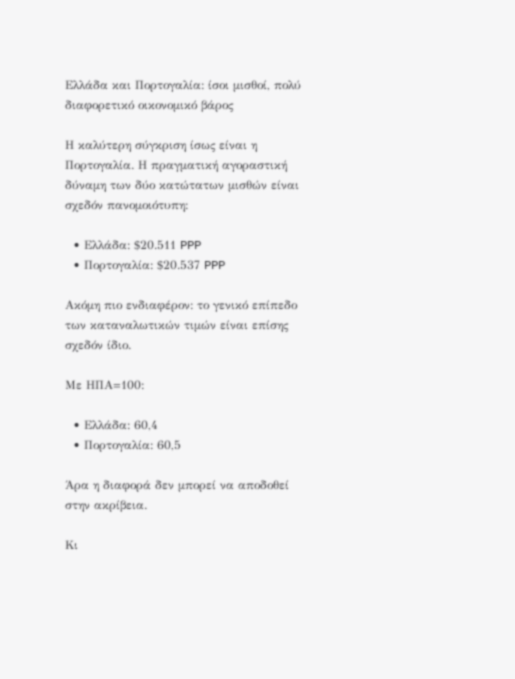Ελλάδα και Πορτογαλία: ίσοι μισθοί, πολύ διαφορετικό οικονομικό βάρος

Η καλύτερη σύγκριση ίσως είναι η Πορτογαλία. Η πραγματική αγοραστική δύναμη των δύο κατώτατων μισθών είναι σχεδόν πανομοιότυπη:

  • Ελλάδα: $20.511 PPP
  • Πορτογαλία: $20.537 PPP

Ακόμη πιο ενδιαφέρον: το γενικό επίπεδο των καταναλωτικών τιμών είναι επίσης σχεδόν ίδιο.

Με ΗΠΑ=100:

  • Ελλάδα: 60,4
  • Πορτογαλία: 60,5

Άρα η διαφορά δεν μπορεί να αποδοθεί στην ακρίβεια.

Κι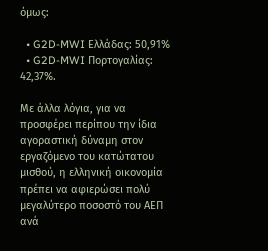όμως:

  • G2D-MWI Ελλάδας: 50,91%
  • G2D-MWI Πορτογαλίας: 42,37%.

Με άλλα λόγια, για να προσφέρει περίπου την ίδια αγοραστική δύναμη στον εργαζόμενο του κατώτατου μισθού, η ελληνική οικονομία πρέπει να αφιερώσει πολύ μεγαλύτερο ποσοστό του ΑΕΠ ανά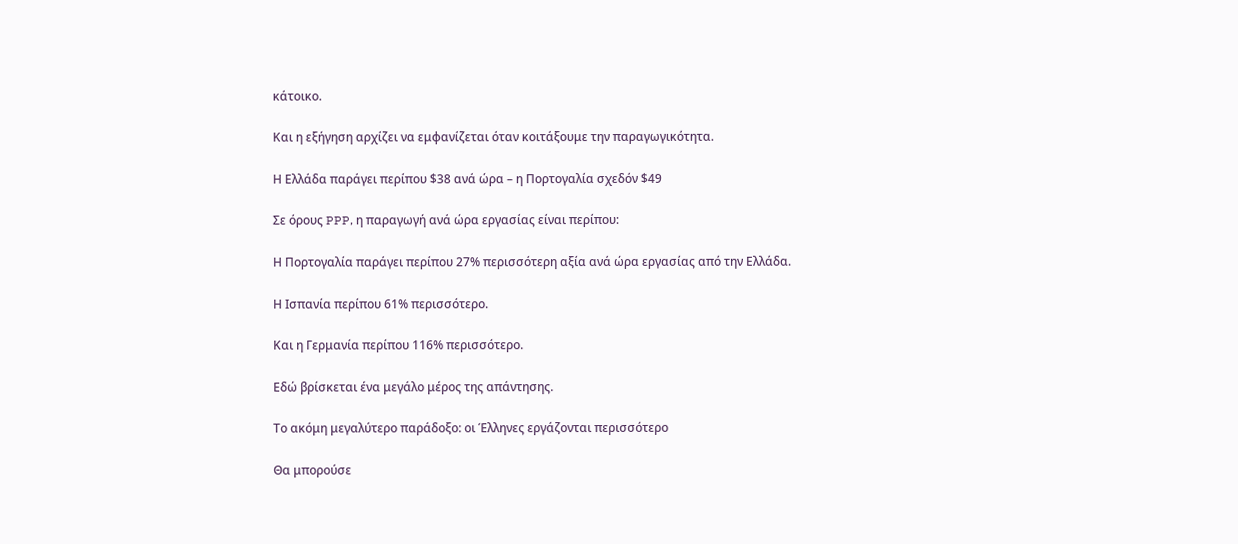κάτοικο.

Και η εξήγηση αρχίζει να εμφανίζεται όταν κοιτάξουμε την παραγωγικότητα.

Η Ελλάδα παράγει περίπου $38 ανά ώρα – η Πορτογαλία σχεδόν $49

Σε όρους PPP, η παραγωγή ανά ώρα εργασίας είναι περίπου:

Η Πορτογαλία παράγει περίπου 27% περισσότερη αξία ανά ώρα εργασίας από την Ελλάδα.

Η Ισπανία περίπου 61% περισσότερο.

Και η Γερμανία περίπου 116% περισσότερο.

Εδώ βρίσκεται ένα μεγάλο μέρος της απάντησης.

Το ακόμη μεγαλύτερο παράδοξο: οι Έλληνες εργάζονται περισσότερο

Θα μπορούσε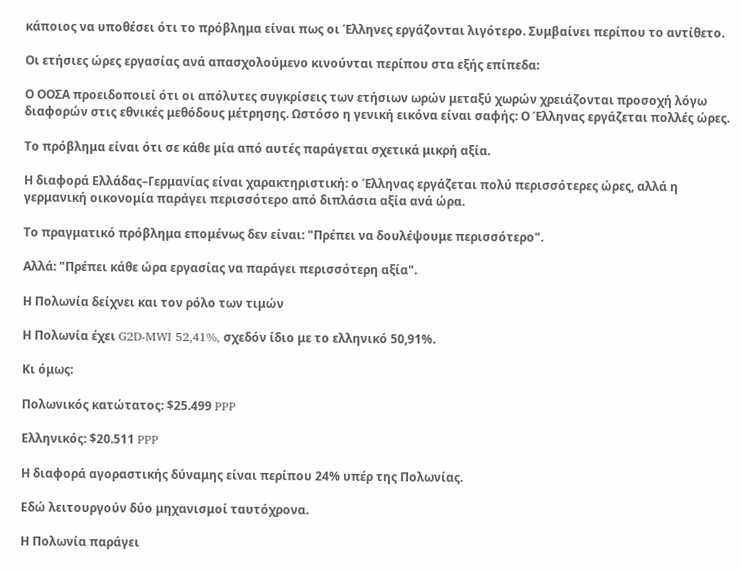κάποιος να υποθέσει ότι το πρόβλημα είναι πως οι Έλληνες εργάζονται λιγότερο. Συμβαίνει περίπου το αντίθετο.

Οι ετήσιες ώρες εργασίας ανά απασχολούμενο κινούνται περίπου στα εξής επίπεδα:

Ο ΟΟΣΑ προειδοποιεί ότι οι απόλυτες συγκρίσεις των ετήσιων ωρών μεταξύ χωρών χρειάζονται προσοχή λόγω διαφορών στις εθνικές μεθόδους μέτρησης. Ωστόσο η γενική εικόνα είναι σαφής: Ο Έλληνας εργάζεται πολλές ώρες.

Το πρόβλημα είναι ότι σε κάθε μία από αυτές παράγεται σχετικά μικρή αξία.

Η διαφορά Ελλάδας–Γερμανίας είναι χαρακτηριστική: ο Έλληνας εργάζεται πολύ περισσότερες ώρες, αλλά η γερμανική οικονομία παράγει περισσότερο από διπλάσια αξία ανά ώρα.

Το πραγματικό πρόβλημα επομένως δεν είναι: "Πρέπει να δουλέψουμε περισσότερο".

Αλλά: "Πρέπει κάθε ώρα εργασίας να παράγει περισσότερη αξία".

Η Πολωνία δείχνει και τον ρόλο των τιμών

Η Πολωνία έχει G2D-MWI 52,41%, σχεδόν ίδιο με το ελληνικό 50,91%.

Κι όμως:

Πολωνικός κατώτατος: $25.499 PPP

Ελληνικός: $20.511 PPP

Η διαφορά αγοραστικής δύναμης είναι περίπου 24% υπέρ της Πολωνίας.

Εδώ λειτουργούν δύο μηχανισμοί ταυτόχρονα.

Η Πολωνία παράγει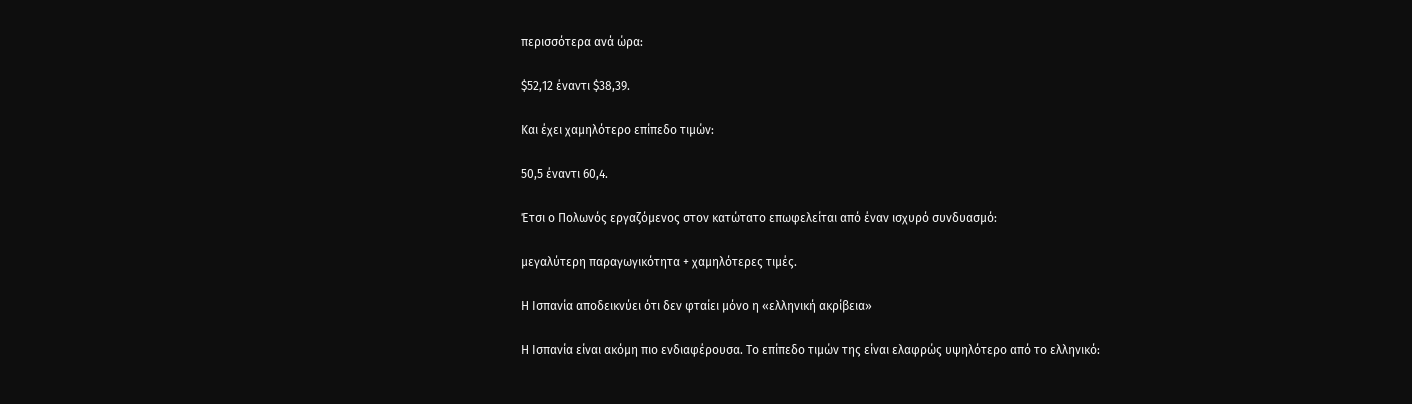περισσότερα ανά ώρα:

$52,12 έναντι $38,39.

Και έχει χαμηλότερο επίπεδο τιμών:

50,5 έναντι 60,4.

Έτσι ο Πολωνός εργαζόμενος στον κατώτατο επωφελείται από έναν ισχυρό συνδυασμό:

μεγαλύτερη παραγωγικότητα + χαμηλότερες τιμές.

Η Ισπανία αποδεικνύει ότι δεν φταίει μόνο η «ελληνική ακρίβεια»

Η Ισπανία είναι ακόμη πιο ενδιαφέρουσα. Το επίπεδο τιμών της είναι ελαφρώς υψηλότερο από το ελληνικό: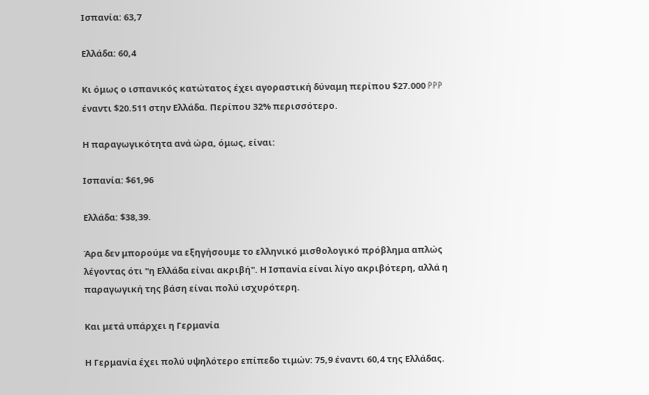Ισπανία: 63,7

Ελλάδα: 60,4

Κι όμως ο ισπανικός κατώτατος έχει αγοραστική δύναμη περίπου $27.000 PPP έναντι $20.511 στην Ελλάδα. Περίπου 32% περισσότερο.

Η παραγωγικότητα ανά ώρα, όμως, είναι:

Ισπανία: $61,96

Ελλάδα: $38,39.

Άρα δεν μπορούμε να εξηγήσουμε το ελληνικό μισθολογικό πρόβλημα απλώς λέγοντας ότι "η Ελλάδα είναι ακριβή". Η Ισπανία είναι λίγο ακριβότερη, αλλά η παραγωγική της βάση είναι πολύ ισχυρότερη.

Και μετά υπάρχει η Γερμανία

Η Γερμανία έχει πολύ υψηλότερο επίπεδο τιμών: 75,9 έναντι 60,4 της Ελλάδας.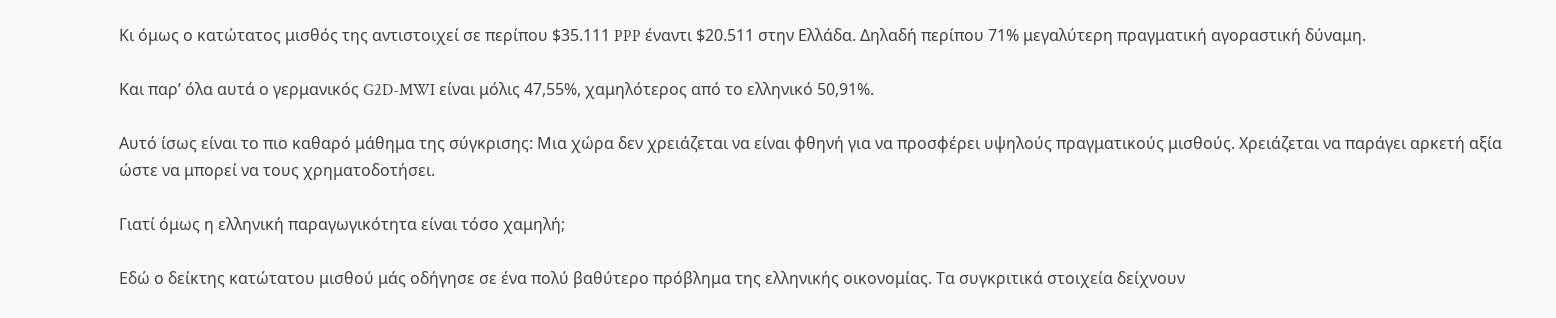Κι όμως ο κατώτατος μισθός της αντιστοιχεί σε περίπου $35.111 PPP έναντι $20.511 στην Ελλάδα. Δηλαδή περίπου 71% μεγαλύτερη πραγματική αγοραστική δύναμη.

Και παρ’ όλα αυτά ο γερμανικός G2D-MWI είναι μόλις 47,55%, χαμηλότερος από το ελληνικό 50,91%.

Αυτό ίσως είναι το πιο καθαρό μάθημα της σύγκρισης: Μια χώρα δεν χρειάζεται να είναι φθηνή για να προσφέρει υψηλούς πραγματικούς μισθούς. Χρειάζεται να παράγει αρκετή αξία ώστε να μπορεί να τους χρηματοδοτήσει.

Γιατί όμως η ελληνική παραγωγικότητα είναι τόσο χαμηλή;

Εδώ ο δείκτης κατώτατου μισθού μάς οδήγησε σε ένα πολύ βαθύτερο πρόβλημα της ελληνικής οικονομίας. Τα συγκριτικά στοιχεία δείχνουν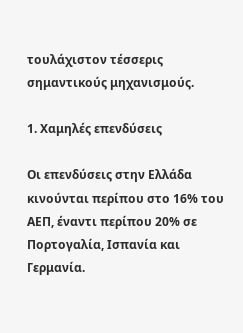τουλάχιστον τέσσερις σημαντικούς μηχανισμούς.

1. Χαμηλές επενδύσεις

Οι επενδύσεις στην Ελλάδα κινούνται περίπου στο 16% του ΑΕΠ, έναντι περίπου 20% σε Πορτογαλία, Ισπανία και Γερμανία.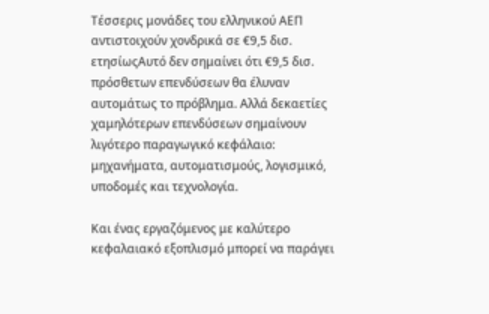Τέσσερις μονάδες του ελληνικού ΑΕΠ αντιστοιχούν χονδρικά σε €9,5 δισ. ετησίωςΑυτό δεν σημαίνει ότι €9,5 δισ. πρόσθετων επενδύσεων θα έλυναν αυτομάτως το πρόβλημα. Αλλά δεκαετίες χαμηλότερων επενδύσεων σημαίνουν λιγότερο παραγωγικό κεφάλαιο: μηχανήματα, αυτοματισμούς, λογισμικό, υποδομές και τεχνολογία.

Και ένας εργαζόμενος με καλύτερο κεφαλαιακό εξοπλισμό μπορεί να παράγει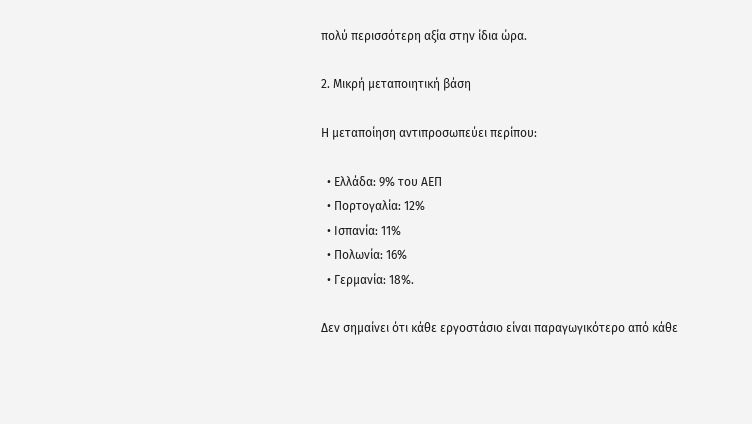πολύ περισσότερη αξία στην ίδια ώρα.

2. Μικρή μεταποιητική βάση

Η μεταποίηση αντιπροσωπεύει περίπου:

  • Ελλάδα: 9% του ΑΕΠ
  • Πορτογαλία: 12%
  • Ισπανία: 11%
  • Πολωνία: 16%
  • Γερμανία: 18%.

Δεν σημαίνει ότι κάθε εργοστάσιο είναι παραγωγικότερο από κάθε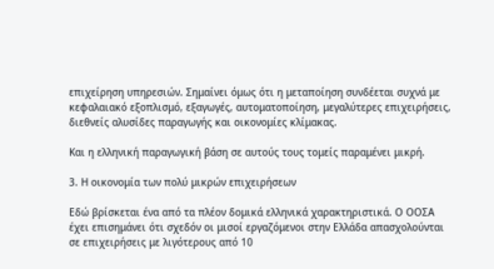επιχείρηση υπηρεσιών. Σημαίνει όμως ότι η μεταποίηση συνδέεται συχνά με κεφαλαιακό εξοπλισμό, εξαγωγές, αυτοματοποίηση, μεγαλύτερες επιχειρήσεις, διεθνείς αλυσίδες παραγωγής και οικονομίες κλίμακας.

Και η ελληνική παραγωγική βάση σε αυτούς τους τομείς παραμένει μικρή.

3. Η οικονομία των πολύ μικρών επιχειρήσεων

Εδώ βρίσκεται ένα από τα πλέον δομικά ελληνικά χαρακτηριστικά. Ο ΟΟΣΑ έχει επισημάνει ότι σχεδόν οι μισοί εργαζόμενοι στην Ελλάδα απασχολούνται σε επιχειρήσεις με λιγότερους από 10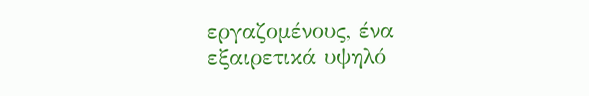εργαζομένους, ένα εξαιρετικά υψηλό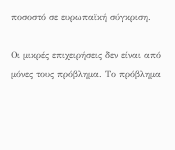ποσοστό σε ευρωπαϊκή σύγκριση.

Οι μικρές επιχειρήσεις δεν είναι από μόνες τους πρόβλημα. Το πρόβλημα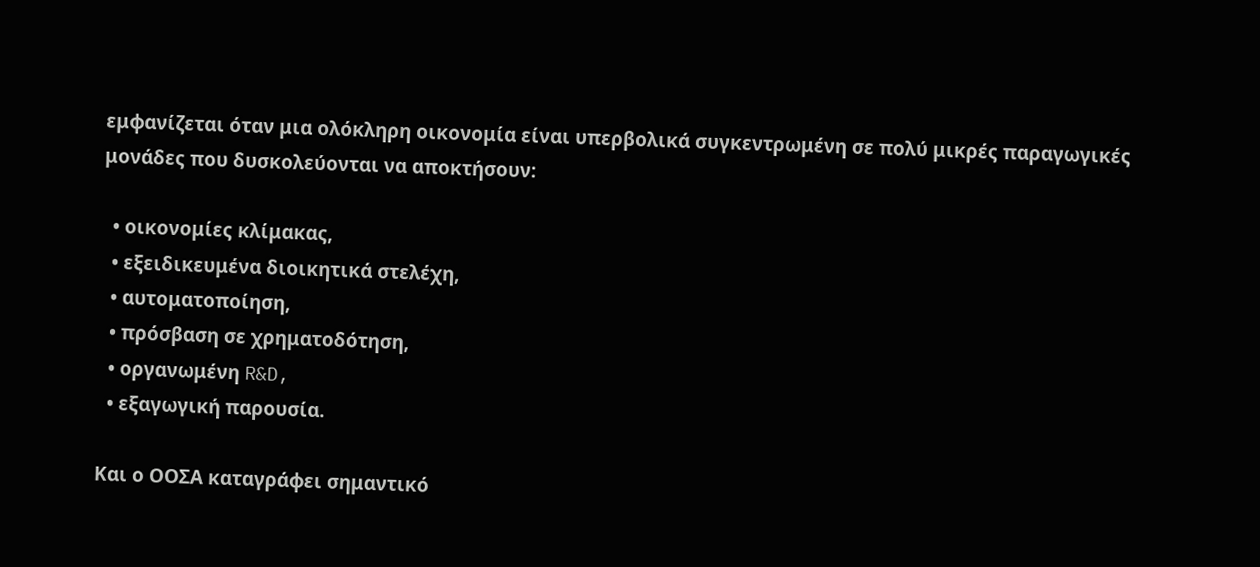εμφανίζεται όταν μια ολόκληρη οικονομία είναι υπερβολικά συγκεντρωμένη σε πολύ μικρές παραγωγικές μονάδες που δυσκολεύονται να αποκτήσουν:

  • οικονομίες κλίμακας,
  • εξειδικευμένα διοικητικά στελέχη,
  • αυτοματοποίηση,
  • πρόσβαση σε χρηματοδότηση,
  • οργανωμένη R&D,
  • εξαγωγική παρουσία.

Και ο ΟΟΣΑ καταγράφει σημαντικό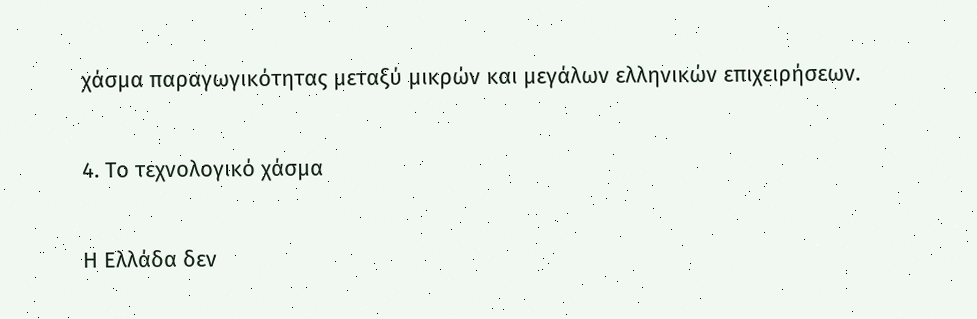χάσμα παραγωγικότητας μεταξύ μικρών και μεγάλων ελληνικών επιχειρήσεων.

4. Το τεχνολογικό χάσμα

Η Ελλάδα δεν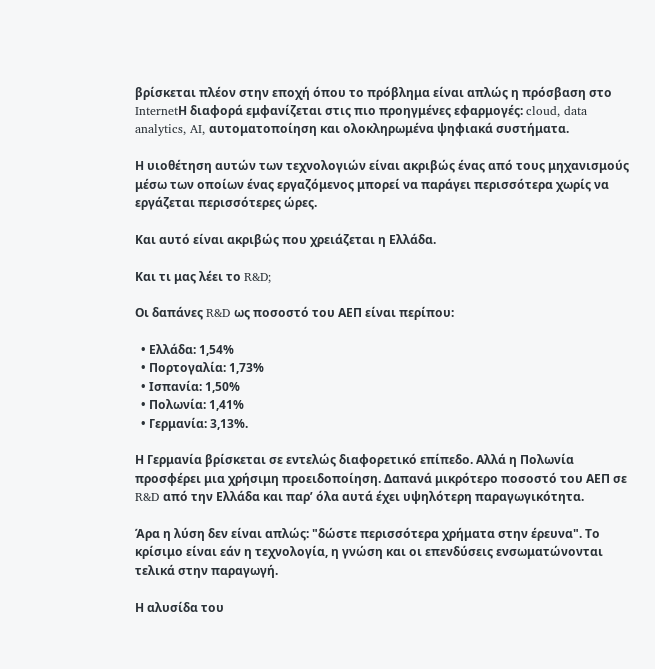βρίσκεται πλέον στην εποχή όπου το πρόβλημα είναι απλώς η πρόσβαση στο InternetΗ διαφορά εμφανίζεται στις πιο προηγμένες εφαρμογές: cloud, data analytics, AI, αυτοματοποίηση και ολοκληρωμένα ψηφιακά συστήματα.

Η υιοθέτηση αυτών των τεχνολογιών είναι ακριβώς ένας από τους μηχανισμούς μέσω των οποίων ένας εργαζόμενος μπορεί να παράγει περισσότερα χωρίς να εργάζεται περισσότερες ώρες.

Και αυτό είναι ακριβώς που χρειάζεται η Ελλάδα.

Και τι μας λέει το R&D;

Οι δαπάνες R&D ως ποσοστό του ΑΕΠ είναι περίπου:

  • Ελλάδα: 1,54%
  • Πορτογαλία: 1,73%
  • Ισπανία: 1,50%
  • Πολωνία: 1,41%
  • Γερμανία: 3,13%.

Η Γερμανία βρίσκεται σε εντελώς διαφορετικό επίπεδο. Αλλά η Πολωνία προσφέρει μια χρήσιμη προειδοποίηση. Δαπανά μικρότερο ποσοστό του ΑΕΠ σε R&D από την Ελλάδα και παρ’ όλα αυτά έχει υψηλότερη παραγωγικότητα.

Άρα η λύση δεν είναι απλώς: "δώστε περισσότερα χρήματα στην έρευνα". Το κρίσιμο είναι εάν η τεχνολογία, η γνώση και οι επενδύσεις ενσωματώνονται τελικά στην παραγωγή.

Η αλυσίδα του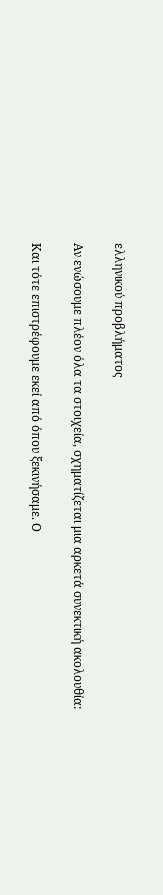ελληνικού προβλήματος

Αν ενώσουμε πλέον όλα τα στοιχεία, σχηματίζεται μια αρκετά συνεκτική ακολουθία:

Και τότε επιστρέφουμε εκεί από όπου ξεκινήσαμε. Ο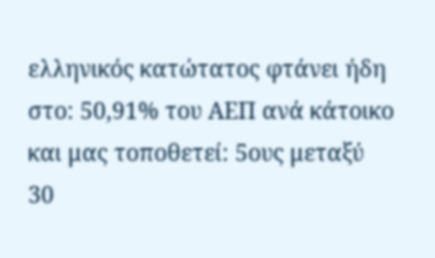ελληνικός κατώτατος φτάνει ήδη στο: 50,91% του ΑΕΠ ανά κάτοικο και μας τοποθετεί: 5ους μεταξύ 30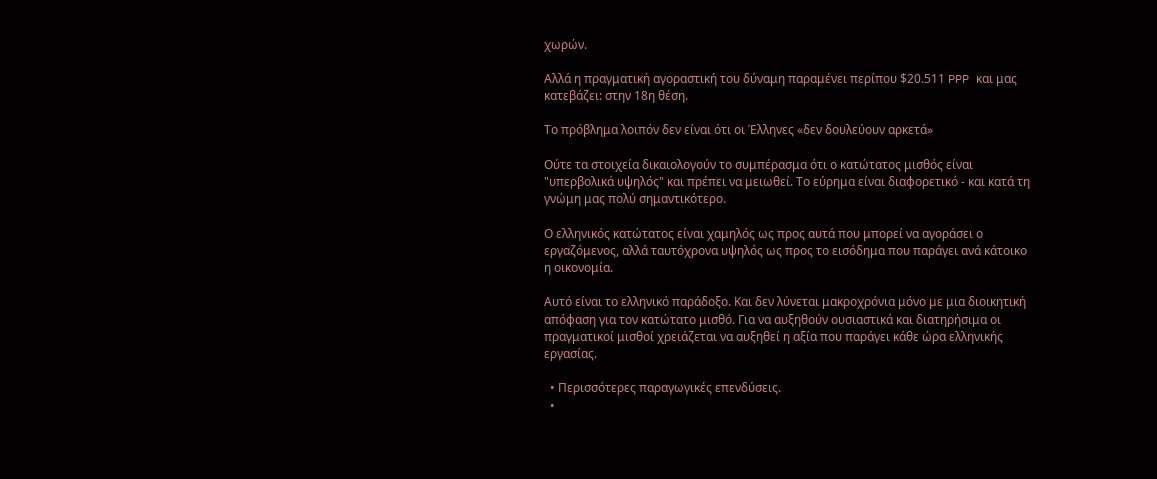χωρών.

Αλλά η πραγματική αγοραστική του δύναμη παραμένει περίπου $20.511 PPP και μας κατεβάζει: στην 18η θέση.

Το πρόβλημα λοιπόν δεν είναι ότι οι Έλληνες «δεν δουλεύουν αρκετά»

Ούτε τα στοιχεία δικαιολογούν το συμπέρασμα ότι ο κατώτατος μισθός είναι "υπερβολικά υψηλός" και πρέπει να μειωθεί. Το εύρημα είναι διαφορετικό - και κατά τη γνώμη μας πολύ σημαντικότερο.

Ο ελληνικός κατώτατος είναι χαμηλός ως προς αυτά που μπορεί να αγοράσει ο εργαζόμενος, αλλά ταυτόχρονα υψηλός ως προς το εισόδημα που παράγει ανά κάτοικο η οικονομία.

Αυτό είναι το ελληνικό παράδοξο. Και δεν λύνεται μακροχρόνια μόνο με μια διοικητική απόφαση για τον κατώτατο μισθό. Για να αυξηθούν ουσιαστικά και διατηρήσιμα οι πραγματικοί μισθοί χρειάζεται να αυξηθεί η αξία που παράγει κάθε ώρα ελληνικής εργασίας.

  • Περισσότερες παραγωγικές επενδύσεις.
  •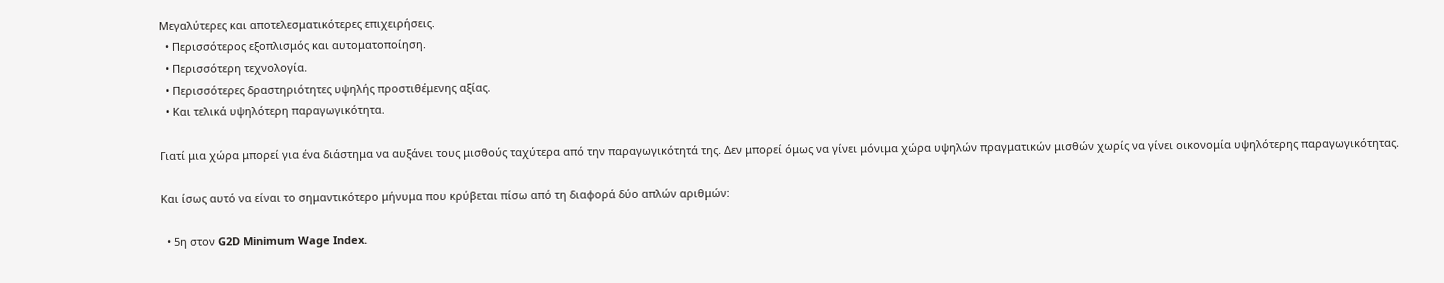Μεγαλύτερες και αποτελεσματικότερες επιχειρήσεις.
  • Περισσότερος εξοπλισμός και αυτοματοποίηση.
  • Περισσότερη τεχνολογία.
  • Περισσότερες δραστηριότητες υψηλής προστιθέμενης αξίας.
  • Και τελικά υψηλότερη παραγωγικότητα.

Γιατί μια χώρα μπορεί για ένα διάστημα να αυξάνει τους μισθούς ταχύτερα από την παραγωγικότητά της. Δεν μπορεί όμως να γίνει μόνιμα χώρα υψηλών πραγματικών μισθών χωρίς να γίνει οικονομία υψηλότερης παραγωγικότητας.

Και ίσως αυτό να είναι το σημαντικότερο μήνυμα που κρύβεται πίσω από τη διαφορά δύο απλών αριθμών:

  • 5η στον G2D Minimum Wage Index.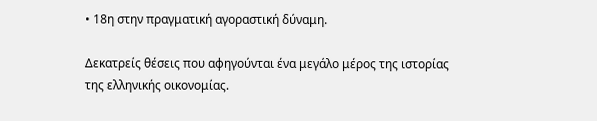• 18η στην πραγματική αγοραστική δύναμη.

Δεκατρείς θέσεις που αφηγούνται ένα μεγάλο μέρος της ιστορίας της ελληνικής οικονομίας.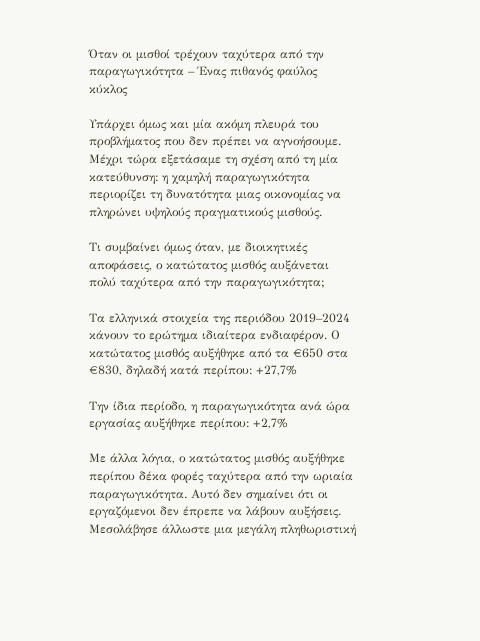Όταν οι μισθοί τρέχουν ταχύτερα από την παραγωγικότητα – Ένας πιθανός φαύλος κύκλος

Υπάρχει όμως και μία ακόμη πλευρά του προβλήματος που δεν πρέπει να αγνοήσουμε. Μέχρι τώρα εξετάσαμε τη σχέση από τη μία κατεύθυνση: η χαμηλή παραγωγικότητα περιορίζει τη δυνατότητα μιας οικονομίας να πληρώνει υψηλούς πραγματικούς μισθούς.

Τι συμβαίνει όμως όταν, με διοικητικές αποφάσεις, ο κατώτατος μισθός αυξάνεται πολύ ταχύτερα από την παραγωγικότητα;

Τα ελληνικά στοιχεία της περιόδου 2019–2024 κάνουν το ερώτημα ιδιαίτερα ενδιαφέρον. Ο κατώτατος μισθός αυξήθηκε από τα €650 στα €830, δηλαδή κατά περίπου: +27,7%

Την ίδια περίοδο, η παραγωγικότητα ανά ώρα εργασίας αυξήθηκε περίπου: +2,7%

Με άλλα λόγια, ο κατώτατος μισθός αυξήθηκε περίπου δέκα φορές ταχύτερα από την ωριαία παραγωγικότητα. Αυτό δεν σημαίνει ότι οι εργαζόμενοι δεν έπρεπε να λάβουν αυξήσεις. Μεσολάβησε άλλωστε μια μεγάλη πληθωριστική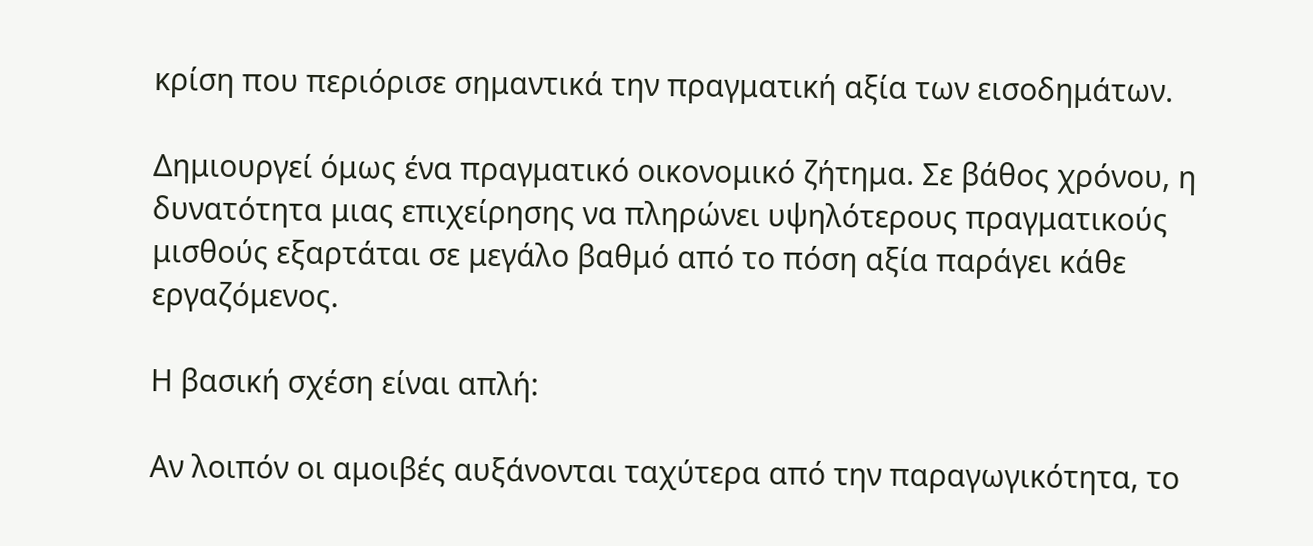κρίση που περιόρισε σημαντικά την πραγματική αξία των εισοδημάτων.

Δημιουργεί όμως ένα πραγματικό οικονομικό ζήτημα. Σε βάθος χρόνου, η δυνατότητα μιας επιχείρησης να πληρώνει υψηλότερους πραγματικούς μισθούς εξαρτάται σε μεγάλο βαθμό από το πόση αξία παράγει κάθε εργαζόμενος.

Η βασική σχέση είναι απλή:

Αν λοιπόν οι αμοιβές αυξάνονται ταχύτερα από την παραγωγικότητα, το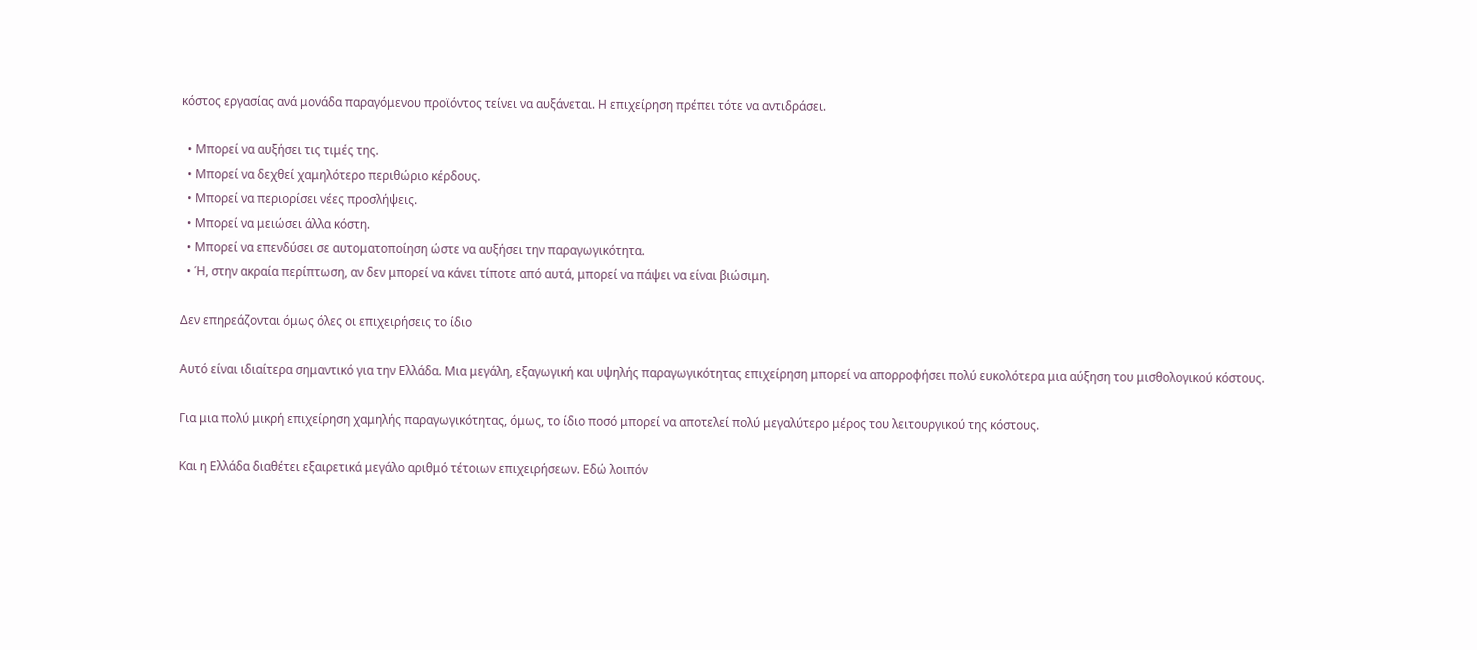κόστος εργασίας ανά μονάδα παραγόμενου προϊόντος τείνει να αυξάνεται. Η επιχείρηση πρέπει τότε να αντιδράσει.

  • Μπορεί να αυξήσει τις τιμές της.
  • Μπορεί να δεχθεί χαμηλότερο περιθώριο κέρδους.
  • Μπορεί να περιορίσει νέες προσλήψεις.
  • Μπορεί να μειώσει άλλα κόστη.
  • Μπορεί να επενδύσει σε αυτοματοποίηση ώστε να αυξήσει την παραγωγικότητα.
  • Ή, στην ακραία περίπτωση, αν δεν μπορεί να κάνει τίποτε από αυτά, μπορεί να πάψει να είναι βιώσιμη.

Δεν επηρεάζονται όμως όλες οι επιχειρήσεις το ίδιο

Αυτό είναι ιδιαίτερα σημαντικό για την Ελλάδα. Μια μεγάλη, εξαγωγική και υψηλής παραγωγικότητας επιχείρηση μπορεί να απορροφήσει πολύ ευκολότερα μια αύξηση του μισθολογικού κόστους.

Για μια πολύ μικρή επιχείρηση χαμηλής παραγωγικότητας, όμως, το ίδιο ποσό μπορεί να αποτελεί πολύ μεγαλύτερο μέρος του λειτουργικού της κόστους.

Και η Ελλάδα διαθέτει εξαιρετικά μεγάλο αριθμό τέτοιων επιχειρήσεων. Εδώ λοιπόν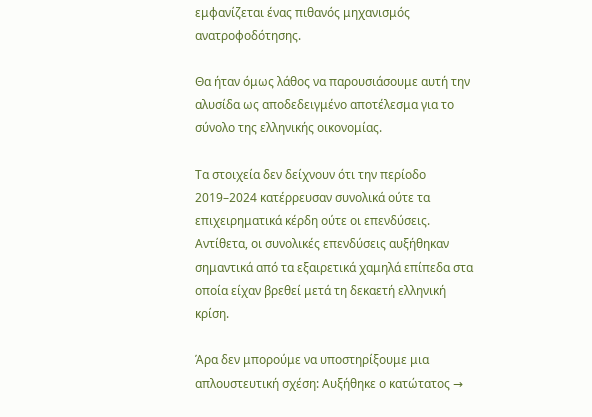εμφανίζεται ένας πιθανός μηχανισμός ανατροφοδότησης.

Θα ήταν όμως λάθος να παρουσιάσουμε αυτή την αλυσίδα ως αποδεδειγμένο αποτέλεσμα για το σύνολο της ελληνικής οικονομίας.

Τα στοιχεία δεν δείχνουν ότι την περίοδο 2019–2024 κατέρρευσαν συνολικά ούτε τα επιχειρηματικά κέρδη ούτε οι επενδύσεις. Αντίθετα, οι συνολικές επενδύσεις αυξήθηκαν σημαντικά από τα εξαιρετικά χαμηλά επίπεδα στα οποία είχαν βρεθεί μετά τη δεκαετή ελληνική κρίση.

Άρα δεν μπορούμε να υποστηρίξουμε μια απλουστευτική σχέση: Αυξήθηκε ο κατώτατος →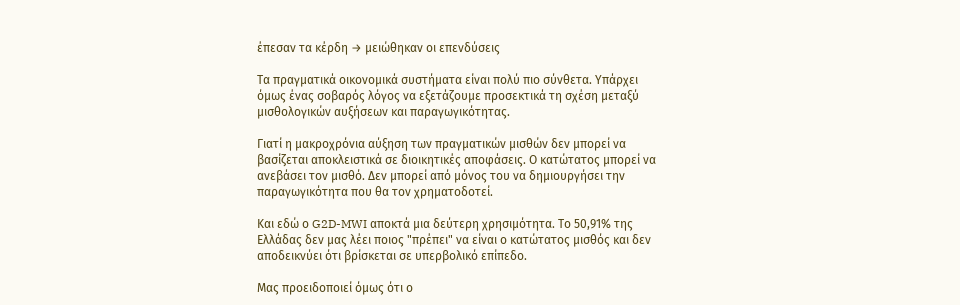έπεσαν τα κέρδη → μειώθηκαν οι επενδύσεις

Τα πραγματικά οικονομικά συστήματα είναι πολύ πιο σύνθετα. Υπάρχει όμως ένας σοβαρός λόγος να εξετάζουμε προσεκτικά τη σχέση μεταξύ μισθολογικών αυξήσεων και παραγωγικότητας.

Γιατί η μακροχρόνια αύξηση των πραγματικών μισθών δεν μπορεί να βασίζεται αποκλειστικά σε διοικητικές αποφάσεις. Ο κατώτατος μπορεί να ανεβάσει τον μισθό. Δεν μπορεί από μόνος του να δημιουργήσει την παραγωγικότητα που θα τον χρηματοδοτεί.

Και εδώ ο G2D-MWI αποκτά μια δεύτερη χρησιμότητα. Το 50,91% της Ελλάδας δεν μας λέει ποιος "πρέπει" να είναι ο κατώτατος μισθός και δεν αποδεικνύει ότι βρίσκεται σε υπερβολικό επίπεδο.

Μας προειδοποιεί όμως ότι ο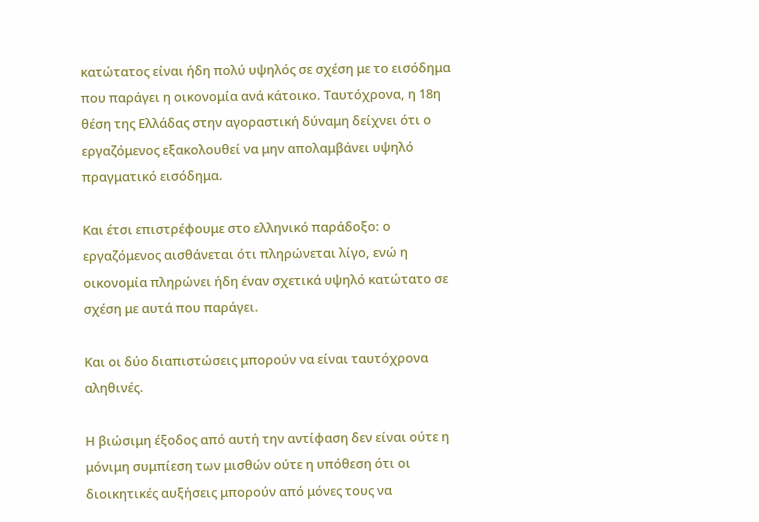κατώτατος είναι ήδη πολύ υψηλός σε σχέση με το εισόδημα που παράγει η οικονομία ανά κάτοικο. Ταυτόχρονα, η 18η θέση της Ελλάδας στην αγοραστική δύναμη δείχνει ότι ο εργαζόμενος εξακολουθεί να μην απολαμβάνει υψηλό πραγματικό εισόδημα.

Και έτσι επιστρέφουμε στο ελληνικό παράδοξο: ο εργαζόμενος αισθάνεται ότι πληρώνεται λίγο, ενώ η οικονομία πληρώνει ήδη έναν σχετικά υψηλό κατώτατο σε σχέση με αυτά που παράγει.

Και οι δύο διαπιστώσεις μπορούν να είναι ταυτόχρονα αληθινές.

Η βιώσιμη έξοδος από αυτή την αντίφαση δεν είναι ούτε η μόνιμη συμπίεση των μισθών ούτε η υπόθεση ότι οι διοικητικές αυξήσεις μπορούν από μόνες τους να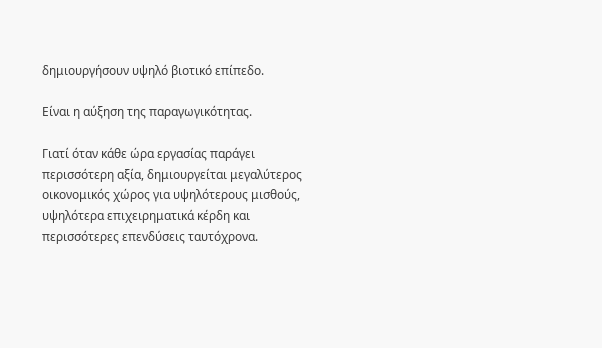δημιουργήσουν υψηλό βιοτικό επίπεδο.

Είναι η αύξηση της παραγωγικότητας.

Γιατί όταν κάθε ώρα εργασίας παράγει περισσότερη αξία, δημιουργείται μεγαλύτερος οικονομικός χώρος για υψηλότερους μισθούς, υψηλότερα επιχειρηματικά κέρδη και περισσότερες επενδύσεις ταυτόχρονα.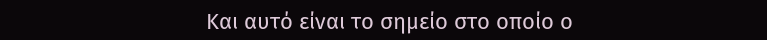Και αυτό είναι το σημείο στο οποίο ο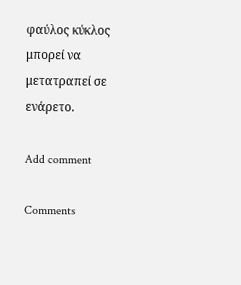φαύλος κύκλος μπορεί να μετατραπεί σε ενάρετο.

Add comment

Comments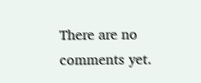There are no comments yet.